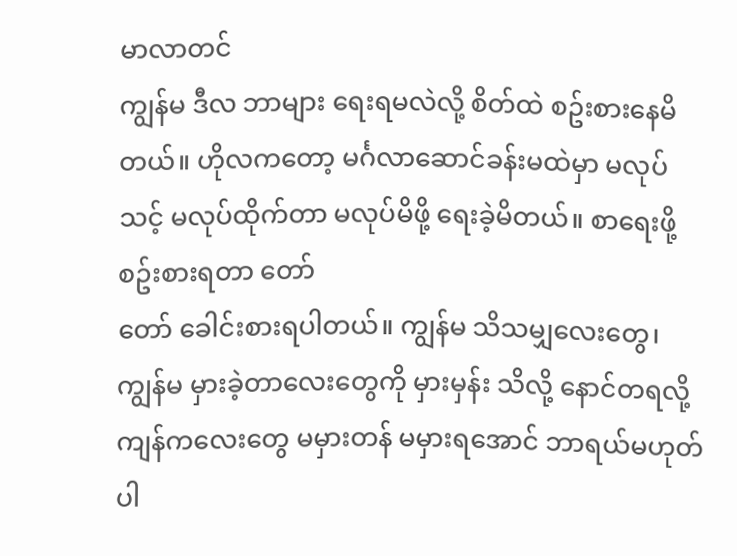မာလာတင်
ကျွန်မ ဒီလ ဘာများ ရေးရမလဲလို့ စိတ်ထဲ စဥ်းစားနေမိတယ်။ ဟိုလကတော့ မင်္ဂလာဆောင်ခန်းမထဲမှာ မလုပ်သင့် မလုပ်ထိုက်တာ မလုပ်မိဖို့ ရေးခဲ့မိတယ်။ စာရေးဖို့ စဥ်းစားရတာ တော်
တော် ခေါင်းစားရပါတယ်။ ကျွန်မ သိသမျှလေးတွေ၊ ကျွန်မ မှားခဲ့တာလေးတွေကို မှားမှန်း သိလို့ နောင်တရလို့ ကျန်ကလေးတွေ မမှားတန် မမှားရအောင် ဘာရယ်မဟုတ်ပါ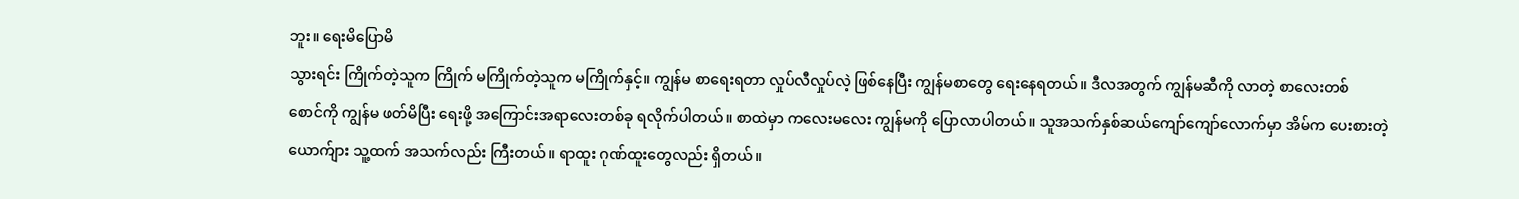ဘူး။ ရေးမိပြောမိ
သွားရင်း ကြိုက်တဲ့သူက ကြိုက် မကြိုက်တဲ့သူက မကြိုက်နှင့်။ ကျွန်မ စာရေးရတာ လှုပ်လီလှုပ်လဲ့ ဖြစ်နေပြီး ကျွန်မစာတွေ ရေးနေရတယ်။ ဒီလအတွက် ကျွန်မဆီကို လာတဲ့ စာလေးတစ်
စောင်ကို ကျွန်မ ဖတ်မိပြီး ရေးဖို့ အကြောင်းအရာလေးတစ်ခု ရလိုက်ပါတယ်။ စာထဲမှာ ကလေးမလေး ကျွန်မကို ပြောလာပါတယ်။ သူအသက်နှစ်ဆယ်ကျော်ကျော်လောက်မှာ အိမ်က ပေးစားတဲ့
ယောက်ျား သူ့ထက် အသက်လည်း ကြီးတယ်။ ရာထူး ဂုဏ်ထူးတွေလည်း ရှိတယ်။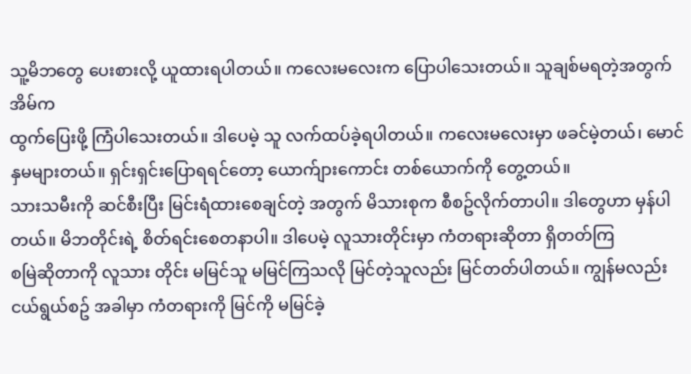သူ့မိဘတွေ ပေးစားလို့ ယူထားရပါတယ်။ ကလေးမလေးက ပြောပါသေးတယ်။ သူချစ်မရတဲ့အတွက် အိမ်က
ထွက်ပြေးဖို့ ကြံပါသေးတယ်။ ဒါပေမဲ့ သူ လက်ထပ်ခဲ့ရပါတယ်။ ကလေးမလေးမှာ ဖခင်မဲ့တယ်၊ မောင်နှမများတယ်။ ရှင်းရှင်းပြောရရင်တော့ ယောက်ျားကောင်း တစ်ယောက်ကို တွေ့တယ်။
သားသမီးကို ဆင်စီးပြီး မြင်းရံထားစေချင်တဲ့ အတွက် မိသားစုက စီစဥ်လိုက်တာပါ။ ဒါတွေဟာ မှန်ပါတယ်။ မိဘတိုင်းရဲ့ စိတ်ရင်းစေတနာပါ။ ဒါပေမဲ့ လူသားတိုင်းမှာ ကံတရားဆိုတာ ရှိတတ်ကြ
စမြဲဆိုတာကို လူသား တိုင်း မမြင်သူ မမြင်ကြသလို မြင်တဲ့သူလည်း မြင်တတ်ပါတယ်။ ကျွန်မလည်း ငယ်ရွယ်စဥ် အခါမှာ ကံတရားကို မြင်ကို မမြင်ခဲ့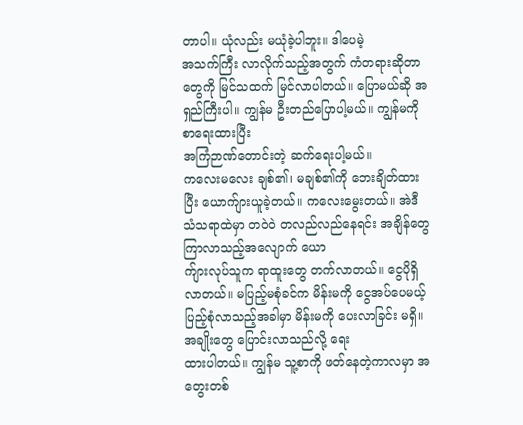တာပါ။ ယုံလည်း မယုံခဲ့ပါဘူး။ ဒါပေမဲ့
အသက်ကြီး လာလိုက်သည့်အတွက် ကံတရားဆိုတာတွေကို မြင်သထက် မြင်လာပါတယ်။ ပြောမယ်ဆို အရှည်ကြီးပါ။ ကျွန်မ ဦးတည်ပြောပါ့မယ်။ ကျွန်မကို စာရေးထားပြီး
အကြံဉာဏ်တောင်းတဲ့ ဆက်ရေးပါ့မယ်။
ကလေးမလေး ချစ်၏၊ မချစ်၏ကို ဘေးချိတ်ထားပြီး ယောက်ျားယူခဲ့တယ်။ ကလေးမွေးတယ်။ အဲဒီသံသရာထဲမှာ တဝဲဝဲ တလည်လည်နေရင်း အချိန်တွေ ကြာလာသည့်အလျောက် ယော
က်ျားလုပ်သူက ရာထူးတွေ တက်လာတယ်။ ငွေပိုရှိလာတယ်။ မပြည့်မစုံခင်က မိန်းမကို ငွေအပ်ပေမယ့် ပြည့်စုံလာသည့်အခါမှာ မိန်းမကို ပေးလာခြင်း မရှိ။ အချိုးတွေ ပြောင်းလာသည်လို့ ရေး
ထားပါတယ်။ ကျွန်မ သူ့စာကို ဖတ်နေတဲ့ကာလမှာ အတွေးတစ်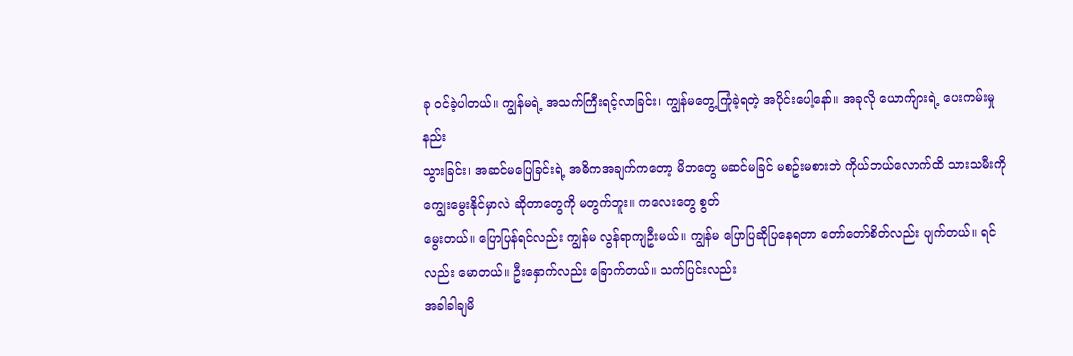ခု ဝင်ခဲ့ပါတယ်။ ကျွန်မရဲ့ အသက်ကြီးရင့်လာခြင်း၊ ကျွန်မတွေ့ကြုံခဲ့ရတဲ့ အပိုင်းပေါ့နော်။ အခုလို ယောက်ျားရဲ့ ပေးကမ်းမှု နည်း
သွားခြင်း၊ အဆင်မပြေခြင်းရဲ့ အဓိကအချက်ကတော့ မိဘတွေ မဆင်မခြင် မစဥ်းမစားဘဲ ကိုယ်ဘယ်လောက်ထိ သားသမီးကို ကျွေးမွေးနိုင်မှာလဲ ဆိုတာတွေကို မတွက်ဘူး။ ကလေးတွေ စွတ်
မွေးတယ်။ ပြောပြန်ရင်လည်း ကျွန်မ လွန်ရာကျဦးမယ်။ ကျွန်မ ပြောပြဆိုပြနေရတာ တော်တော်စိတ်လည်း ပျက်တယ်။ ရင်လည်း မောတယ်။ ဦးနှောက်လည်း ခြောက်တယ်။ သက်ပြင်းလည်း
အခါခါချမိ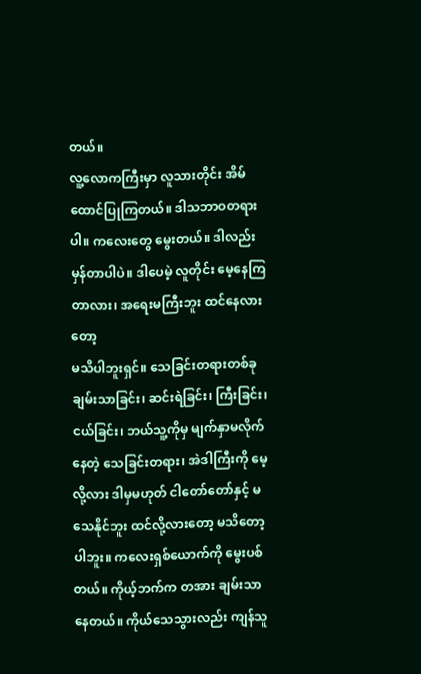တယ်။
လူ့လောကကြီးမှာ လူသားတိုင်း အိမ်ထောင်ပြုကြတယ်။ ဒါသဘာဝတရားပါ။ ကလေးတွေ မွေးတယ်။ ဒါလည်း မှန်တာပါပဲ။ ဒါပေမဲ့ လူတိုင်း မေ့နေကြတာလား၊ အရေးမကြီးဘူး ထင်နေလားတော့
မသိပါဘူးရှင်။ သေခြင်းတရားတစ်ခု ချမ်းသာခြင်း၊ ဆင်းရဲခြင်း၊ ကြီးခြင်း၊ ငယ်ခြင်း၊ ဘယ်သူ့ကိုမှ မျက်နှာမလိုက်နေတဲ့ သေခြင်းတရား၊ အဲဒါကြီးကို မေ့လို့လား ဒါမှမဟုတ် ငါတော်တော်နှင့် မ
သေနိုင်ဘူး ထင်လို့လားတော့ မသိတော့ပါဘူး။ ကလေးရှစ်ယောက်ကို မွေးပစ်တယ်။ ကိုယ့်ဘက်က တအား ချမ်းသာနေတယ်။ ကိုယ်သေသွားလည်း ကျန်သူ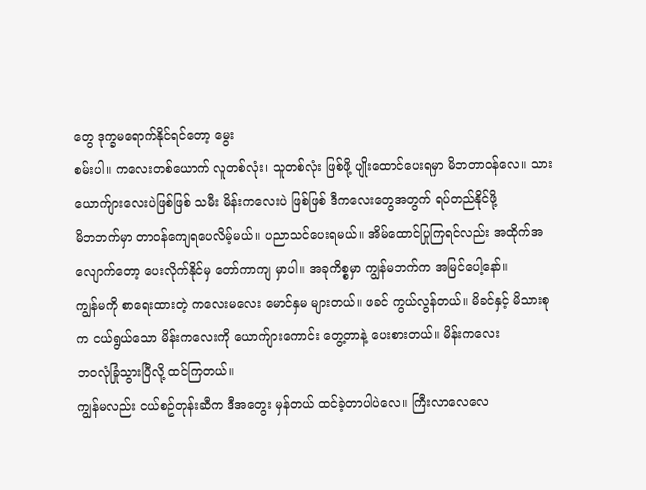တွေ ဒုက္ခမရောက်နိုင်ရင်တော့ မွေး
စမ်းပါ။ ကလေးတစ်ယောက် လူတစ်လုံး၊ သူတစ်လုံး ဖြစ်ဖို့ ပျိုးထောင်ပေးရမှာ မိဘတာဝန်လေ။ သား ယောက်ျားလေးပဲဖြစ်ဖြစ် သမီး မိန်းကလေးပဲ ဖြစ်ဖြစ် ဒီကလေးတွေအတွက် ရပ်တည်နိုင်ဖို့
မိဘဘက်မှာ တာဝန်ကျေရပေလိမ့်မယ်။ ပညာသင်ပေးရမယ်။ အိမ်ထောင်ပြုကြရင်လည်း အထိုက်အလျောက်တော့ ပေးလိုက်နိုင်မှ တော်ကာကျ မှာပါ။ အခုကိစ္စမှာ ကျွန်မဘက်က အမြင်ပေါ့နော်။
ကျွန်မကို စာရေးထားတဲ့ ကလေးမလေး မောင်နှမ များတယ်။ ဖခင် ကွယ်လွန်တယ်။ မိခင်နှင့် မိသားစုက ငယ်ရွယ်သော မိန်းကလေးကို ယောက်ျားကောင်း တွေ့တာနဲ့ ပေးစားတယ်။ မိန်းကလေး
ဘဝလုံခြုံသွားပြီလို့ ထင်ကြတယ်။
ကျွန်မလည်း ငယ်စဥ်တုန်းဆီက ဒီအတွေး မှန်တယ် ထင်ခဲ့တာပါပဲလေ။ ကြီးလာလေလေ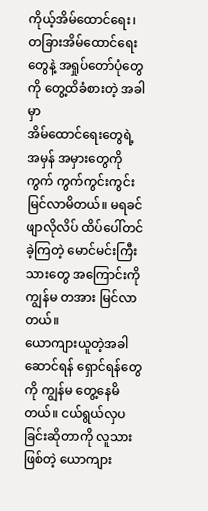ကိုယ့်အိမ်ထောင်ရေး၊ တခြားအိမ်ထောင်ရေးတွေနဲ့ အရှုပ်တော်ပုံတွေကို တွေ့ထိခံစားတဲ့ အခါမှာ
အိမ်ထောင်ရေးတွေရဲ့ အမှန် အမှားတွေကို ကွက် ကွက်ကွင်းကွင်း မြင်လာမိတယ်။ မရခင် ဖျာလိုလိပ် ထိပ်ပေါ်တင်ခဲ့ကြတဲ့ မောင်မင်းကြီးသားတွေ အကြောင်းကို ကျွန်မ တအား မြင်လာတယ်။
ယောကျားယူတဲ့အခါ ဆောင်ရန် ရှောင်ရန်တွေကို ကျွန်မ တွေ့နေမိတယ်။ ငယ်ရွယ်လှပခြင်းဆိုတာကို လူသားဖြစ်တဲ့ ယောကျား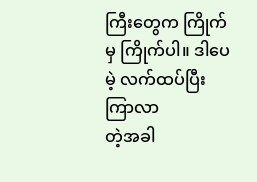ကြီးတွေက ကြိုက်မှ ကြိုက်ပါ။ ဒါပေမဲ့ လက်ထပ်ပြီး ကြာလာ
တဲ့အခါ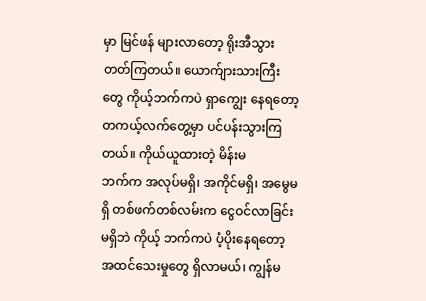မှာ မြင်ဖန် များလာတော့ ရိုးအီသွားတတ်ကြတယ်။ ယောက်ျားသားကြီးတွေ ကိုယ့်ဘက်ကပဲ ရှာကျွေး နေရတော့ တကယ့်လက်တွေ့မှာ ပင်ပန်းသွားကြတယ်။ ကိုယ်ယူထားတဲ့ မိန်းမ
ဘက်က အလုပ်မရှိ၊ အကိုင်မရှိ၊ အမွေမရှိ တစ်ဖက်တစ်လမ်းက ငွေဝင်လာခြင်း မရှိဘဲ ကိုယ့် ဘက်ကပဲ ပံ့ပိုးနေရတော့ အထင်သေးမှုတွေ ရှိလာမယ်၊ ကျွန်မ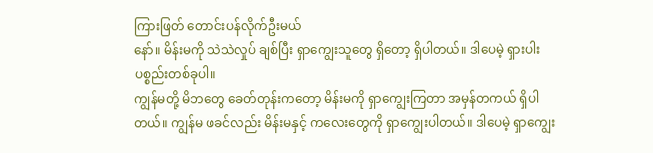ကြားဖြတ် တောင်းပန်လိုက်ဦးမယ်
နော်။ မိန်းမကို သဲသဲလှုပ် ချစ်ပြီး ရှာကျွေးသူတွေ ရှိတော့ ရှိပါတယ်။ ဒါပေမဲ့ ရှားပါး ပစ္စည်းတစ်ခုပါ။
ကျွန်မတို့ မိဘတွေ ခေတ်တုန်းကတော့ မိန်းမကို ရှာကျွေးကြတာ အမှန်တကယ် ရှိပါတယ်။ ကျွန်မ ဖခင်လည်း မိန်းမနှင့် ကလေးတွေကို ရှာကျွေးပါတယ်။ ဒါပေမဲ့ ရှာကျွေး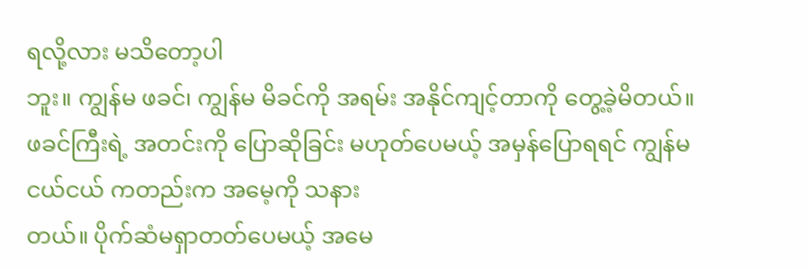ရလို့လား မသိတော့ပါ
ဘူး။ ကျွန်မ ဖခင်၊ ကျွန်မ မိခင်ကို အရမ်း အနိုင်ကျင့်တာကို တွေ့ခဲ့မိတယ်။ ဖခင်ကြီးရဲ့ အတင်းကို ပြောဆိုခြင်း မဟုတ်ပေမယ့် အမှန်ပြောရရင် ကျွန်မ ငယ်ငယ် ကတည်းက အမေ့ကို သနား
တယ်။ ပိုက်ဆံမရှာတတ်ပေမယ့် အမေ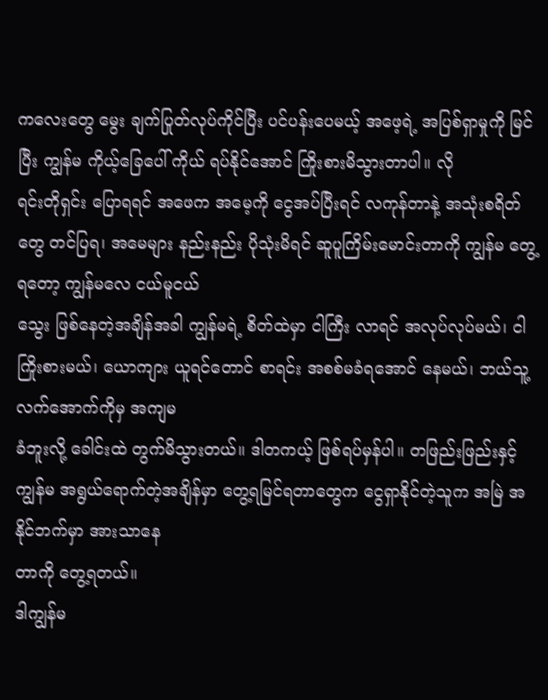ကလေးတွေ မွေး ချက်ပြုတ်လုပ်ကိုင်ပြီး ပင်ပန်းပေမယ့် အဖေ့ရဲ့ အပြစ်ရှာမှုကို မြင်ပြီး ကျွန်မ ကိုယ့်ခြေပေါ် ကိုယ် ရပ်နိုင်အောင် ကြိုးစားမိသွားတာပါ။ လို
ရင်းတိုရှင်း ပြောရရင် အဖေက အမေ့ကို ငွေအပ်ပြီးရင် လကုန်တာနဲ့ အသုံးစရိတ်တွေ တင်ပြရ၊ အမေများ နည်းနည်း ပိုသုံးမိရင် ဆူပူကြိမ်းမောင်းတာကို ကျွန်မ တွေ့ရတော့ ကျွန်မလေ ငယ်မူငယ်
သွေး ဖြစ်နေတဲ့အချိန်အခါ ကျွန်မရဲ့ စိတ်ထဲမှာ ငါကြီး လာရင် အလုပ်လုပ်မယ်၊ ငါကြိုးစားမယ်၊ ယောကျား ယူရင်တောင် စာရင်း အစစ်မခံရအောင် နေမယ်၊ ဘယ်သူ့လက်အောက်ကိုမှ အကျမ
ခံဘူးလို့ ခေါင်းထဲ တွက်မိသွားတယ်။ ဒါတကယ့် ဖြစ်ရပ်မှန်ပါ။ တဖြည်းဖြည်းနှင့် ကျွန်မ အရွယ်ရောက်တဲ့အချိန်မှာ တွေ့ရမြင်ရတာတွေက ငွေရှာနိုင်တဲ့သူက အမြဲ အနိုင်ဘက်မှာ အားသာနေ
တာကို တွေ့ရတယ်။
ဒါကျွန်မ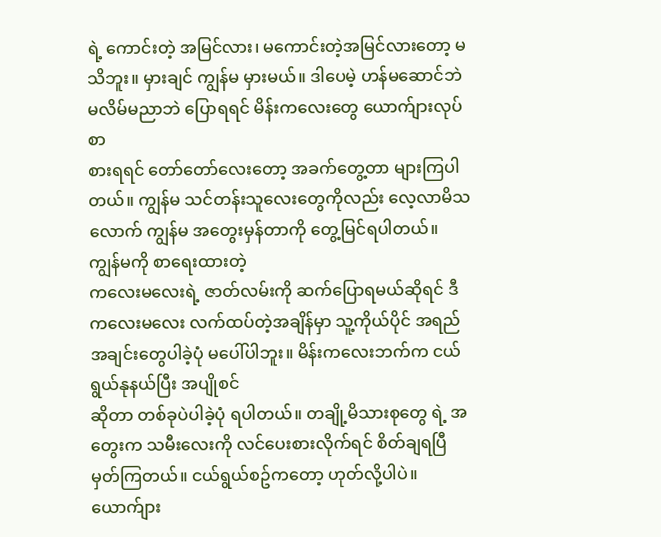ရဲ့ ကောင်းတဲ့ အမြင်လား၊ မကောင်းတဲ့အမြင်လားတော့ မသိဘူး။ မှားချင် ကျွန်မ မှားမယ်။ ဒါပေမဲ့ ဟန်မဆောင်ဘဲ မလိမ်မညာဘဲ ပြောရရင် မိန်းကလေးတွေ ယောက်ျားလုပ်စာ
စားရရင် တော်တော်လေးတော့ အခက်တွေ့တာ များကြပါတယ်။ ကျွန်မ သင်တန်းသူလေးတွေကိုလည်း လေ့လာမိသလောက် ကျွန်မ အတွေးမှန်တာကို တွေ့မြင်ရပါတယ်။ ကျွန်မကို စာရေးထားတဲ့
ကလေးမလေးရဲ့ ဇာတ်လမ်းကို ဆက်ပြောရမယ်ဆိုရင် ဒီကလေးမလေး လက်ထပ်တဲ့အချိန်မှာ သူ့ကိုယ်ပိုင် အရည်အချင်းတွေပါခဲ့ပုံ မပေါ်ပါဘူး။ မိန်းကလေးဘက်က ငယ်ရွယ်နုနယ်ပြီး အပျိုစင်
ဆိုတာ တစ်ခုပဲပါခဲ့ပုံ ရပါတယ်။ တချို့မိသားစုတွေ ရဲ့ အတွေးက သမီးလေးကို လင်ပေးစားလိုက်ရင် စိတ်ချရပြီ မှတ်ကြတယ်။ ငယ်ရွယ်စဥ်ကတော့ ဟုတ်လို့ပါပဲ။ ယောက်ျား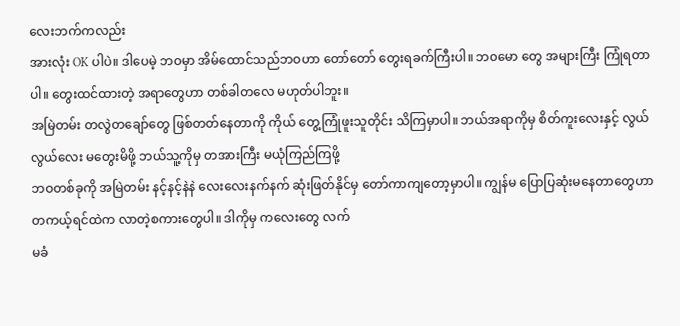လေးဘက်ကလည်း
အားလုံး OK ပါပဲ။ ဒါပေမဲ့ ဘဝမှာ အိမ်ထောင်သည်ဘဝဟာ တော်တော် တွေးရခက်ကြီးပါ။ ဘ၀မော တွေ အများကြီး ကြုံရတာပါ။ တွေးထင်ထားတဲ့ အရာတွေဟာ တစ်ခါတလေ မဟုတ်ပါဘူး။
အမြဲတမ်း တလွဲတချော်တွေ ဖြစ်တတ်နေတာကို ကိုယ် တွေ့ကြုံဖူးသူတိုင်း သိကြမှာပါ။ ဘယ်အရာကိုမှ စိတ်ကူးလေးနှင့် လွယ်လွယ်လေး မတွေးမိဖို့ ဘယ်သူ့ကိုမှ တအားကြီး မယုံကြည်ကြဖို့
ဘဝတစ်ခုကို အမြဲတမ်း နင့်နင့်နဲနဲ လေးလေးနက်နက် ဆုံးဖြတ်နိုင်မှ တော်ကာကျတော့မှာပါ။ ကျွန်မ ပြောပြဆုံးမနေတာတွေဟာ တကယ့်ရင်ထဲက လာတဲ့စကားတွေပါ။ ဒါကိုမှ ကလေးတွေ လက်
မခံ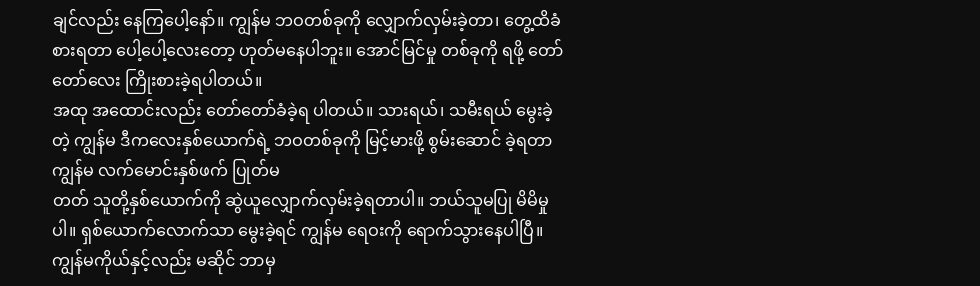ချင်လည်း နေကြပေါ့နော်။ ကျွန်မ ဘဝတစ်ခုကို လျှောက်လှမ်းခဲ့တာ၊ တွေ့ထိခံစားရတာ ပေါ့ပေါ့လေးတော့ ဟုတ်မနေပါဘူး။ အောင်မြင်မှု တစ်ခုကို ရဖို့ တော်တော်လေး ကြိုးစားခဲ့ရပါတယ်။
အထု အထောင်းလည်း တော်တော်ခံခဲ့ရ ပါတယ်။ သားရယ်၊ သမီးရယ် မွေးခဲ့တဲ့ ကျွန်မ ဒီကလေးနှစ်ယောက်ရဲ့ ဘဝတစ်ခုကို မြင့်မားဖို့ စွမ်းဆောင် ခဲ့ရတာ ကျွန်မ လက်မောင်းနှစ်ဖက် ပြုတ်မ
တတ် သူတို့နှစ်ယောက်ကို ဆွဲယူလျှောက်လှမ်းခဲ့ရတာပါ။ ဘယ်သူမပြု မိမိမှုပါ။ ရှစ်ယောက်လောက်သာ မွေးခဲ့ရင် ကျွန်မ ရေဝးကို ရောက်သွားနေပါပြီ။ ကျွန်မကိုယ်နှင့်လည်း မဆိုင် ဘာမှ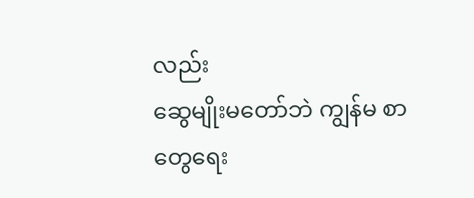လည်း
ဆွေမျိုးမတော်ဘဲ ကျွန်မ စာတွေရေး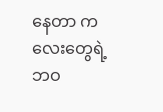နေတာ ကလေးတွေရဲ့ ဘဝ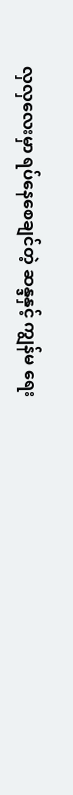လှလှလေးမှာ ရပ်နေစေချင်တဲ့ ဆန္ဒနှင့် ကျွန်မ ရေး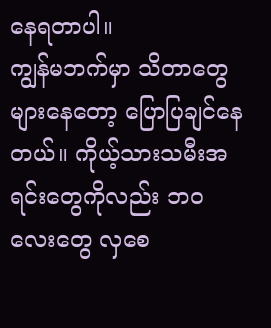နေရတာပါ။
ကျွန်မဘက်မှာ သိတာတွေ များနေတော့ ပြောပြချင်နေတယ်။ ကိုယ့်သားသမီးအရင်းတွေကိုလည်း ဘဝလေးတွေ လှစေ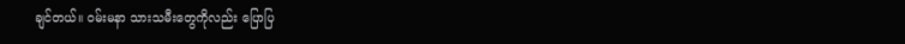ချင်တယ်။ ဝမ်းမနာ သားသမီးတွေကိုလည်း ပြောပြ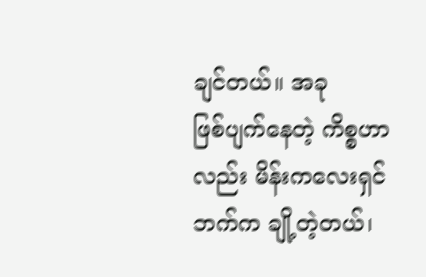ချင်တယ်။ အခု
ဖြစ်ပျက်နေတဲ့ ကိစ္စဟာလည်း မိန်းကလေးရှင်ဘက်က ချို့တဲ့တယ်၊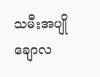သမီးအပျိုချောလ